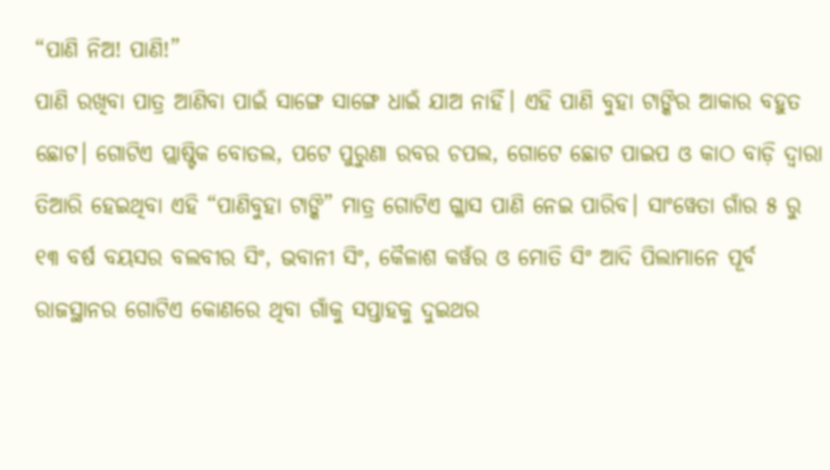“ପାଣି ନିଅ! ପାଣି!”
ପାଣି ରଖିବା ପାତ୍ର ଆଣିବା ପାଇଁ ସାଙ୍ଗେ ସାଙ୍ଗେ ଧାଇଁ ଯାଅ ନାହିଁ। ଏହି ପାଣି ବୁହା ଟାଙ୍କିର ଆକାର ବହୁତ ଛୋଟ। ଗୋଟିଏ ପ୍ଲାଷ୍ଟିକ ବୋତଲ, ପଟେ ପୁରୁଣା ରବର ଚପଲ, ଗୋଟେ ଛୋଟ ପାଇପ ଓ କାଠ ବାଡ଼ି ଦ୍ଵାରା ତିଆରି ହେଇଥିବା ଏହି “ପାଣିବୁହା ଟାଙ୍କି” ମାତ୍ର ଗୋଟିଏ ଗ୍ଳାସ ପାଣି ନେଇ ପାରିବ। ସାଂୱେତା ଗାଁର ୫ ରୁ ୧୩ ବର୍ଷ ବୟସର ବଲବୀର ସିଂ, ଭବାନୀ ସିଂ, କୈଳାଶ କୱଁର ଓ ମୋତି ସିଂ ଆଦି ପିଲାମାନେ ପୂର୍ବ ରାଜସ୍ଥାନର ଗୋଟିଏ କୋଣରେ ଥିବା ଗାଁକୁ ସପ୍ତାହକୁ ଦୁଇଥର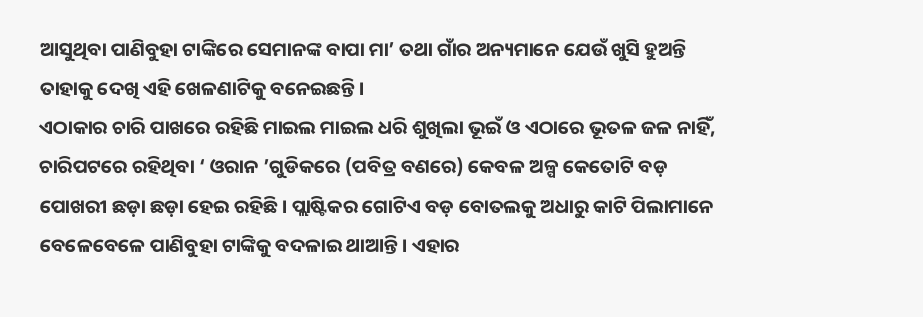ଆସୁଥିବା ପାଣିବୁହା ଟାଙ୍କିରେ ସେମାନଙ୍କ ବାପା ମା’ ତଥା ଗାଁର ଅନ୍ୟମାନେ ଯେଉଁ ଖୁସି ହୁଅନ୍ତି ତାହାକୁ ଦେଖି ଏହି ଖେଳଣାଟିକୁ ବନେଇଛନ୍ତି।
ଏଠାକାର ଚାରି ପାଖରେ ରହିଛି ମାଇଲ ମାଇଲ ଧରି ଶୁଖିଲା ଭୂଇଁ ଓ ଏଠାରେ ଭୂତଳ ଜଳ ନାହିଁ, ଚାରିପଟରେ ରହିଥିବା ‘ ଓରାନ ’ଗୁଡିକରେ (ପବିତ୍ର ବଣରେ) କେବଳ ଅଳ୍ପ କେତୋଟି ବଡ଼ ପୋଖରୀ ଛଡ଼ା ଛଡ଼ା ହେଇ ରହିଛି। ପ୍ଲାଷ୍ଟିକର ଗୋଟିଏ ବଡ଼ ବୋତଲକୁ ଅଧାରୁ କାଟି ପିଲାମାନେ ବେଳେବେଳେ ପାଣିବୁହା ଟାଙ୍କିକୁ ବଦଳାଇ ଥାଆନ୍ତି। ଏହାର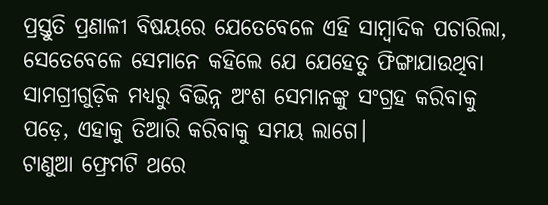ପ୍ରସ୍ତୁତି ପ୍ରଣାଳୀ ବିଷୟରେ ଯେତେବେଳେ ଏହି ସାମ୍ବାଦିକ ପଚାରିଲା, ସେତେବେଳେ ସେମାନେ କହିଲେ ଯେ ଯେହେତୁ ଫିଙ୍ଗାଯାଉଥିବା ସାମଗ୍ରୀଗୁଡ଼ିକ ମଧ୍ୟରୁ ବିଭିନ୍ନ ଅଂଶ ସେମାନଙ୍କୁ ସଂଗ୍ରହ କରିବାକୁ ପଡ଼େ, ଏହାକୁ ତିଆରି କରିବାକୁ ସମୟ ଲାଗେ।
ଟାଣୁଆ ଫ୍ରେମଟି ଥରେ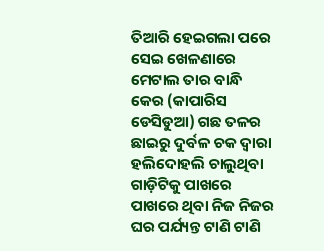ତିଆରି ହେଇଗଲା ପରେ ସେଇ ଖେଳଣାରେ ମେଟାଲ ତାର ବାନ୍ଧି କେର (କାପାରିସ ଡେସିଡୁଆ) ଗଛ ତଳର ଛାଇରୁ ଦୁର୍ବଳ ଚକ ଦ୍ଵାରା ହଲିଦୋହଲି ଚାଲୁଥିବା ଗାଡ଼ିଟିକୁ ପାଖରେ ପାଖରେ ଥିବା ନିଜ ନିଜର ଘର ପର୍ଯ୍ୟନ୍ତ ଟାଣି ଟାଣି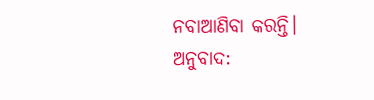ନବାଆଣିବା କରନ୍ତି।
ଅନୁବାଦ: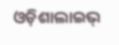ଓଡ଼ିଶାଲାଇଭ୍